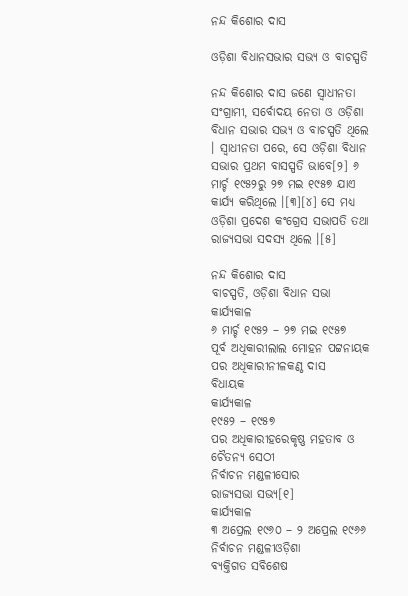ନନ୍ଦ କିଶୋର ଦାସ

ଓଡ଼ିଶା ବିଧାନସଭାର ସଭ୍ୟ ଓ ବାଚସ୍ପତି

ନନ୍ଦ କିଶୋର ଦାସ ଜଣେ ସ୍ୱାଧୀନତା ସଂଗ୍ରାମୀ, ସର୍ବୋଦୟ ନେତା ଓ ଓଡ଼ିଶା ବିଧାନ ସଭାର ସଭ୍ୟ ଓ ବାଚସ୍ପତି ଥିଲେ । ସ୍ୱାଧୀନତା ପରେ, ସେ ଓଡ଼ିଶା ବିଧାନ ସଭାର ପ୍ରଥମ ବାସସ୍ପତି ଭାବେ[୨] ୬ ମାର୍ଚ୍ଚ ୧୯୫୨ରୁ ୨୭ ମଇ ୧୯୫୭ ଯାଏ କାର୍ଯ୍ୟ କରିଥିଲେ ।[୩][୪] ସେ ମଧ୍ୟ ଓଡ଼ିଶା ପ୍ରଦେଶ କଂଗ୍ରେସ ସଭାପତି ତଥା ରାଜ୍ୟସଭା ସଦସ୍ୟ ଥିଲେ ।[୫]

ନନ୍ଦ କିଶୋର ଦାସ
ବାଚସ୍ପତି, ଓଡ଼ିଶା ବିଧାନ ସଭା
କାର୍ଯ୍ୟକାଳ
୬ ମାର୍ଚ୍ଚ ୧୯୫୨ – ୨୭ ମଇ ୧୯୫୭
ପୂର୍ବ ଅଧିକାରୀଲାଲ ମୋହନ ପଟ୍ଟନାୟକ
ପର ଅଧିକାରୀନୀଳକଣ୍ଠ ଦାସ
ବିଧାୟକ
କାର୍ଯ୍ୟକାଳ
୧୯୫୨ – ୧୯୫୭
ପର ଅଧିକାରୀହରେକୃଷ୍ଣ ମହତାବ ଓ ଚୈତନ୍ୟ ସେଠୀ
ନିର୍ବାଚନ ମଣ୍ଡଳୀସୋର
ରାଜ୍ୟସଭା ସଭ୍ୟ[୧]
କାର୍ଯ୍ୟକାଳ
୩ ଅପ୍ରେଲ ୧୯୬୦ – ୨ ଅପ୍ରେଲ ୧୯୬୬
ନିର୍ବାଚନ ମଣ୍ଡଳୀଓଡ଼ିଶା
ବ୍ୟକ୍ତିଗତ ସବିଶେଷ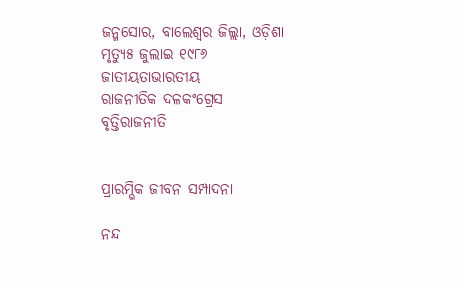ଜନ୍ମସୋର, ବାଲେଶ୍ୱର ଜିଲ୍ଲା, ଓଡ଼ିଶା
ମୃତ୍ୟୁ୫ ଜୁଲାଇ ୧୯୮୬
ଜାତୀୟତାଭାରତୀୟ
ରାଜନୀତିକ ଦଳକଂଗ୍ରେସ
ବୃତ୍ତିରାଜନୀତି


ପ୍ରାରମ୍ଭିକ ଜୀବନ ସମ୍ପାଦନା

ନନ୍ଦ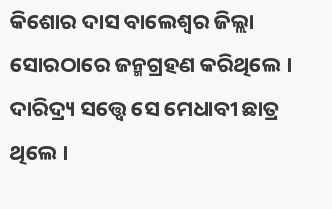କିଶୋର ଦାସ ବାଲେଶ୍ୱର ଜିଲ୍ଲା ସୋରଠାରେ ଜନ୍ମଗ୍ରହଣ କରିଥିଲେ । ଦାରିଦ୍ର୍ୟ ସତ୍ତ୍ୱେ ସେ ମେଧାବୀ ଛାତ୍ର ଥିଲେ ।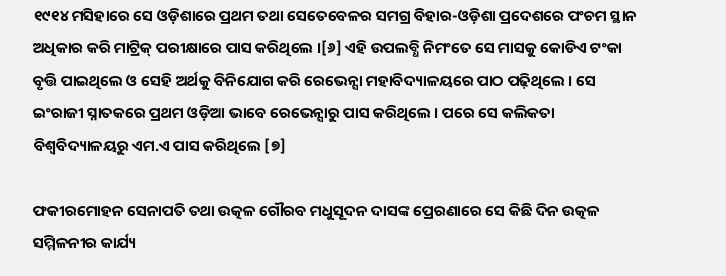୧୯୧୪ ମସିହାରେ ସେ ଓଡ଼ିଶାରେ ପ୍ରଥମ ତଥା ସେତେବେଳର ସମଗ୍ର ବିହାର-ଓଡ଼ିଶା ପ୍ରଦେଶରେ ପଂଚମ ସ୍ଥାନ ଅଧିକାର କରି ମାଟ୍ରିକ୍‍ ପରୀକ୍ଷାରେ ପାସ କରିଥିଲେ ।[୬] ଏହି ଉପଲବ୍ଧି ନିମଂତେ ସେ ମାସକୁ କୋଡିଏ ଟଂକା ବୃତ୍ତି ପାଇଥିଲେ ଓ ସେହି ଅର୍ଥକୁ ବିନିଯୋଗ କରି ରେଭେନ୍ସା ମହାବିଦ୍ୟାଳୟରେ ପାଠ ପଢ଼ିଥିଲେ । ସେ ଇଂରାଜୀ ସ୍ନାତକରେ ପ୍ରଥମ ଓଡ଼ିଆ ଭାବେ ରେଭେନ୍ସାରୁ ପାସ କରିଥିଲେ । ପରେ ସେ କଲିକତା ବିଶ୍ୱବିଦ୍ୟାଳୟରୁ ଏମ.ଏ ପାସ କରିଥିଲେ [୭]

ଫକୀରମୋହନ ସେନାପତି ତଥା ଉତ୍କଳ ଗୌରବ ମଧୁସୂଦନ ଦାସଙ୍କ ପ୍ରେରଣାରେ ସେ କିଛି ଦିନ ଉତ୍କଳ ସମ୍ମିଳନୀର କାର୍ଯ୍ୟ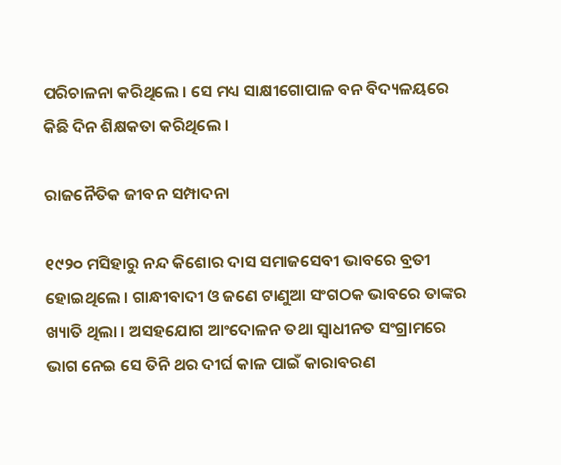ପରିଚାଳନା କରିଥିଲେ । ସେ ମଧ୍ୟ ସାକ୍ଷୀଗୋପାଳ ବନ ବିଦ୍ୟଳୟରେ କିଛି ଦିନ ଶିକ୍ଷକତା କରିଥିଲେ ।

ରାଜନୈତିକ ଜୀବନ ସମ୍ପାଦନା

୧୯୨୦ ମସିହାରୁ ନନ୍ଦ କିଶୋର ଦାସ ସମାଜସେବୀ ଭାବରେ ବ୍ରତୀ ହୋଇଥିଲେ । ଗାନ୍ଧୀବାଦୀ ଓ ଜଣେ ଟାଣୁଆ ସଂଗଠକ ଭାବରେ ତାଙ୍କର ଖ୍ୟାତି ଥିଲା । ଅସହଯୋଗ ଆଂଦୋଳନ ତଥା ସ୍ୱାଧୀନତ ସଂଗ୍ରାମରେ ଭାଗ ନେ‍ଇ ସେ ତିନି ଥର ଦୀର୍ଘ କାଳ ପାଇଁ କାରାବରଣ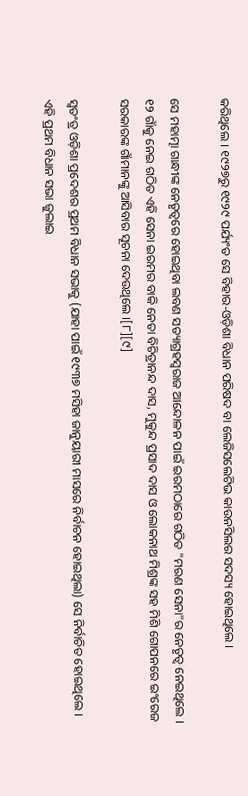କରିଥିଲେ । ୧୯୨୭ରୁ ୧୯୨୯ ପର୍ଯ୍ୟଂତ ସେ ବିହାର-ଓଡ଼ିଶା ବିଧାନ ପରିଷଦ ବା ଲେଜିସଲେଟିଭ କାଉନସିଲର ସଦସ୍ୟ ହୋଇଥିଲେ ।

ସେ ମହାତ୍ମା ଗାନ୍ଧୀଙ୍କ ନେତୃତ୍ୱରେ ହୋଇଥିବା ଲବଣ ସତ୍ୟାଗ୍ରହସ୍ୱରାଜ ଆନ୍ଦୋଳନ ପାଇଁ ଇରମଠାରେ ଗଠିତ "ମରଣ ସେନା"ର ନେତୃତ୍ୱ ନେଇଥିଲେ । ୧୨ ଗାଁକୁ ନେଇ ଗଠିତ ଏହି ସେନା ଇରମର ବାକି ନେତା ବିଚିତ୍ରାନନ୍ଦ ଦାସ, ମୁକୁନ୍ଦ ପ୍ରସାଦ ଦାସ ଓ ଲୋକନାଥ ମିଶ୍ରଙ୍କ ସହ ମିଶି ଗୋପନରେ ଇଂରେଜ ସରକାରଙ୍କ ଗାଁମାନଙ୍କୁ ଆସିବାର ସୂଚନା ଦେଉଥିଲେ ।[୮][୯]

ସ୍ୱତଂତ୍ର ଓଡ଼ିଶା ପ୍ରଦେଶର ପ୍ରଥମ ବିଧାନ ସଭାକୁ (ଯାହା ପାଇଁ ୧୯୩୭ ମସିହା ଜାନୁୟାରୀ ମାସରେ ନିର୍ବାଚନ ହୋଇଥିଲା) ସେ ନିର୍ବାଚିତ ହୋଇଥିଲେ । ଏହି ପ୍ରଥମ ବିଧାନ ସଭା ଜୁଲାଇ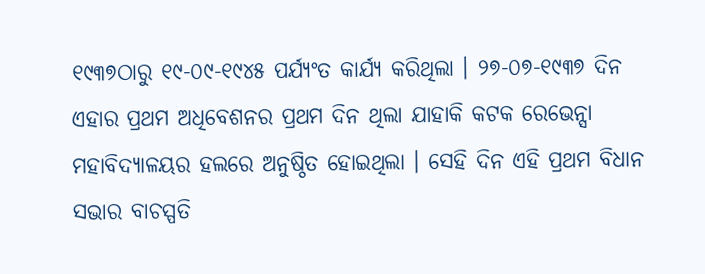୧୯୩୭ଠାରୁ ୧୯-୦୯-୧୯୪୫ ପର୍ଯ୍ୟଂତ କାର୍ଯ୍ୟ କରିଥିଲା । ୨୭-୦୭-୧୯୩୭ ଦିନ ଏହାର ପ୍ରଥମ ଅଧିବେଶନର ପ୍ରଥମ ଦିନ ଥିଲା ଯାହାକି କଟକ ରେଭେନ୍ସା ମହାବିଦ୍ୟାଳୟର ହଲରେ ଅନୁଷ୍ଠିତ ହୋଇଥିଲା । ସେହି ଦିନ ଏହି ପ୍ରଥମ ବିଧାନ ସଭାର ବାଚସ୍ପତି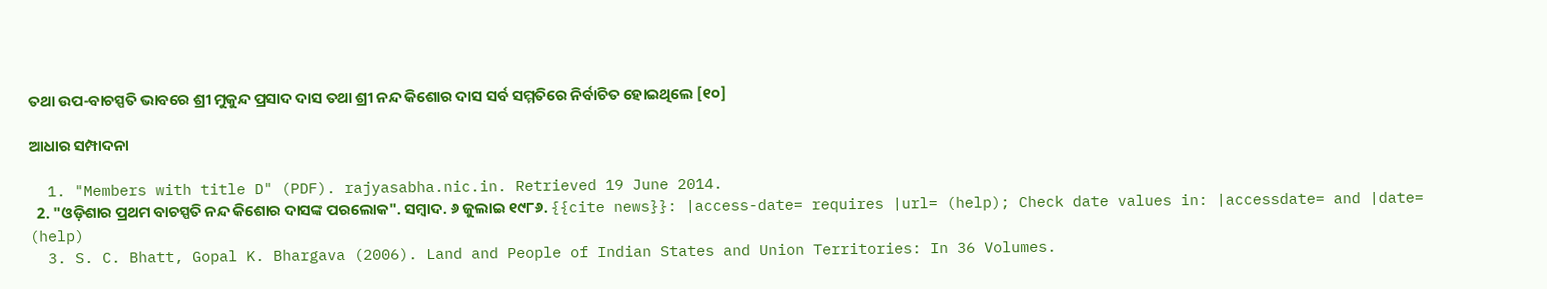ତଥା ଉପ-ବାଚସ୍ପତି ଭାବରେ ଶ୍ରୀ ମୁକୁନ୍ଦ ପ୍ରସାଦ ଦାସ ତଥା ଶ୍ରୀ ନନ୍ଦ କିଶୋର ଦାସ ସର୍ବ ସମ୍ମତିରେ ନିର୍ବାଚିତ ହୋଇଥିଲେ [୧୦]

ଆଧାର ସମ୍ପାଦନା

  1. "Members with title D" (PDF). rajyasabha.nic.in. Retrieved 19 June 2014.
  2. "ଓଡ଼ିଶାର ପ୍ରଥମ ବାଚସ୍ପତି ନନ୍ଦ କିଶୋର ଦାସଙ୍କ ପରଲୋକ". ସମ୍ବାଦ. ୬ ଜୁଲାଇ ୧୯୮୬. {{cite news}}: |access-date= requires |url= (help); Check date values in: |accessdate= and |date= (help)
  3. S. C. Bhatt, Gopal K. Bhargava (2006). Land and People of Indian States and Union Territories: In 36 Volumes.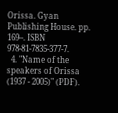Orissa. Gyan Publishing House. pp. 169–. ISBN 978-81-7835-377-7.
  4. "Name of the speakers of Orissa (1937 - 2005)" (PDF).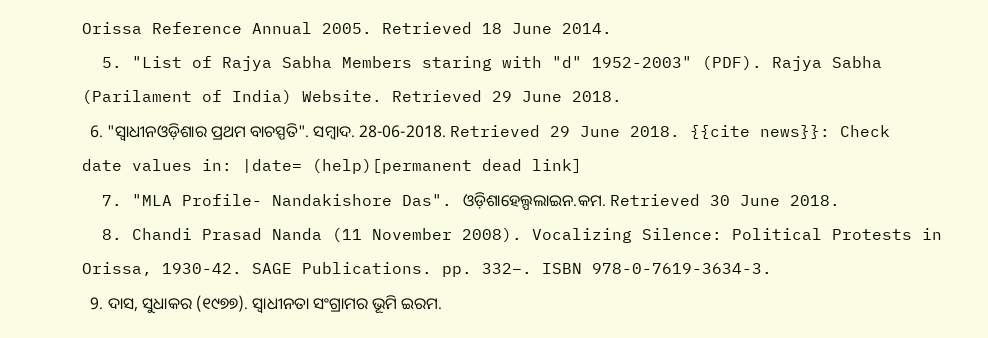Orissa Reference Annual 2005. Retrieved 18 June 2014.
  5. "List of Rajya Sabha Members staring with "d" 1952-2003" (PDF). Rajya Sabha (Parilament of India) Website. Retrieved 29 June 2018.
  6. "ସ୍ୱାଧୀନଓଡ଼ିଶାର ପ୍ରଥମ ବାଚସ୍ପତି". ସମ୍ବାଦ. 28-06-2018. Retrieved 29 June 2018. {{cite news}}: Check date values in: |date= (help)[permanent dead link]
  7. "MLA Profile- Nandakishore Das". ଓଡ଼ିଶାହେଲ୍ପଲାଇନ.କମ. Retrieved 30 June 2018.
  8. Chandi Prasad Nanda (11 November 2008). Vocalizing Silence: Political Protests in Orissa, 1930-42. SAGE Publications. pp. 332–. ISBN 978-0-7619-3634-3.
  9. ଦାସ, ସୁଧାକର (୧୯୭୭). ସ୍ୱାଧୀନତା ସଂଗ୍ରାମର ଭୂମି ଇରମ.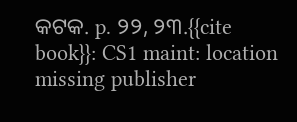କଟକ. p. ୨୨, ୨୩.{{cite book}}: CS1 maint: location missing publisher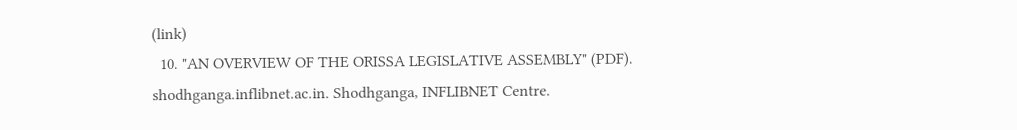(link)
  10. "AN OVERVIEW OF THE ORISSA LEGISLATIVE ASSEMBLY" (PDF). shodhganga.inflibnet.ac.in. Shodhganga, INFLIBNET Centre.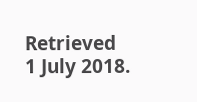Retrieved 1 July 2018.